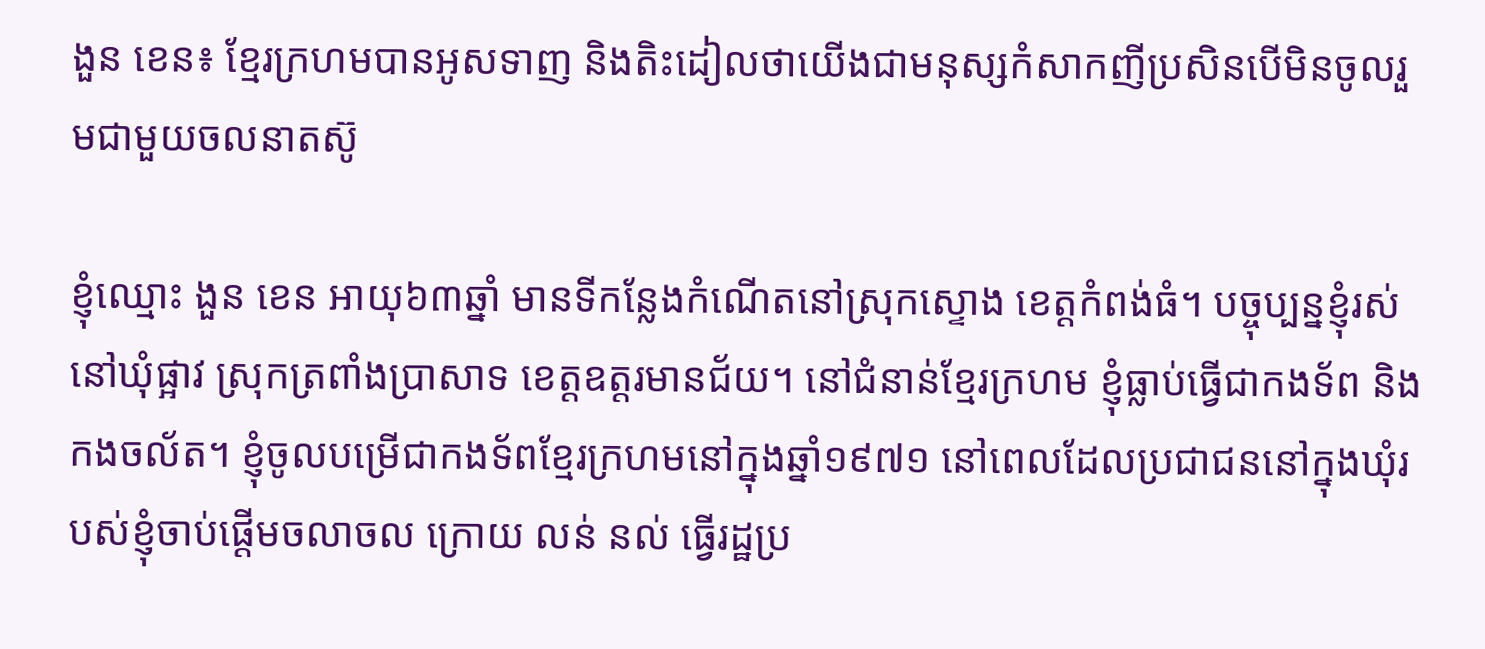ងួន ខេន៖ ខ្មែរក្រហមបានអូសទាញ និងតិះដៀលថាយើងជាមនុស្សកំសាកញីប្រសិនបើមិនចូលរួមជាមួយចលនាតស៊ូ

ខ្ញុំឈ្មោះ ងួន ខេន អាយុ៦៣ឆ្នាំ មានទីកន្លែងកំណើតនៅស្រុកស្ទោង ខេត្ដកំពង់ធំ។ បច្ចុប្បន្នខ្ញុំរស់នៅឃុំផ្អាវ ស្រុកត្រពាំងប្រាសាទ ខេត្ដឧត្ដរមានជ័យ។ នៅជំនាន់ខ្មែរក្រហម ខ្ញុំធ្លាប់ធ្វើជាកងទ័ព និងកងចល័ត។ ខ្ញុំចូលបម្រើជាកងទ័ពខ្មែរក្រហមនៅក្នុងឆ្នាំ១៩៧១ នៅពេលដែលប្រជាជននៅក្នុងឃុំរបស់ខ្ញុំចាប់ផ្ដើមចលាចល ក្រោយ លន់ នល់ ធ្វើរដ្ឋប្រ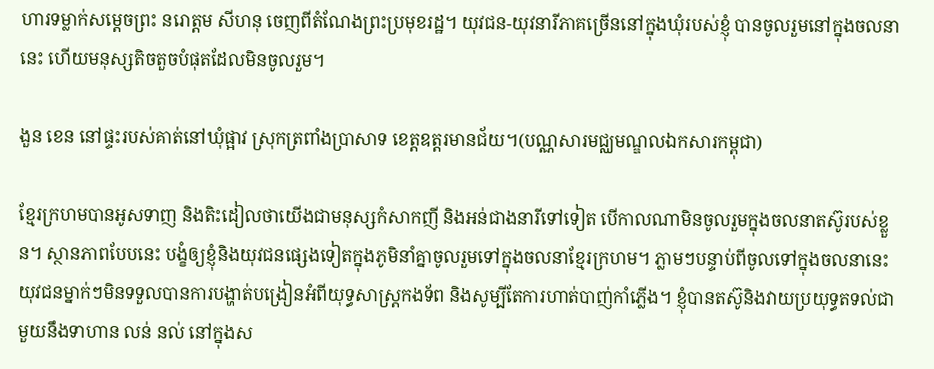ហារទម្លាក់សម្ដេចព្រះ នរោត្ដម សីហនុ ចេញពីតំណែងព្រះប្រមុខរដ្ឋ។ យុវជន-យុវនារីភាគច្រើននៅក្នុងឃុំរបស់ខ្ញុំ បានចូលរួមនៅក្នុងចលនានេះ ហើយមនុស្សតិចតួចបំផុតដែលមិនចូលរួម។

ងួន ខេន នៅផ្ទះរបស់គាត់នៅឃុំផ្អាវ ស្រុកត្រពាំងប្រាសាទ ខេត្តឧត្តរមានជ័យ។(បណ្ណសារមជ្ឈមណ្ឌលឯកសារកម្ពុជា)

ខ្មែរក្រហមបានអូសទាញ និងតិះដៀលថាយើងជាមនុស្សកំសាកញី និងអន់ជាងនារីទៅទៀត បើកាលណាមិនចូលរួមក្នុងចលនាតស៊ូរបស់ខ្លួន។ ស្ថានភាពបែបនេះ បង្ខំឲ្យខ្ញុំនិងយុវជនផ្សេងទៀតក្នុងភូមិនាំគ្នាចូលរួមទៅក្នុងចលនាខ្មែរក្រហម។ ភ្លាមៗបន្ទាប់ពីចូលទៅក្នុងចលនានេះ យុវជនម្នាក់ៗមិនទទួលបានការបង្ហាត់បង្រៀនអំពីយុទ្ធសាស្រ្ដកងទ័ព និងសូម្បីតែការហាត់បាញ់កាំភ្លើង។ ខ្ញុំបានតស៊ូនិងវាយប្រយុទ្ធតទល់ជាមួយនឹងទាហាន លន់ នល់ នៅក្នុងស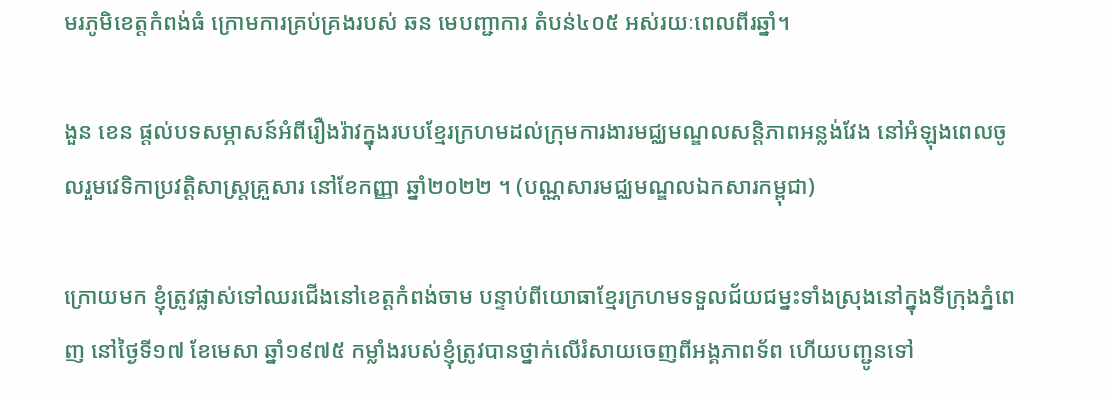មរភូមិខេត្ដកំពង់ធំ ក្រោមការគ្រប់គ្រងរបស់ ឆន មេបញ្ជាការ តំបន់៤០៥ អស់រយៈពេលពីរឆ្នាំ។

ងួន ខេន ផ្តល់បទសម្ភាសន៍អំពីរឿងរ៉ាវក្នុងរបបខ្មែរក្រហមដល់ក្រុមការងារមជ្ឈមណ្ឌលសន្តិភាពអន្លង់វែង នៅអំឡុងពេលចូលរួមវេទិកាប្រវត្តិសាស្រ្តគ្រួសារ នៅខែកញ្ញា ឆ្នាំ២០២២ ។ (បណ្ណសារមជ្ឈមណ្ឌលឯកសារកម្ពុជា)

ក្រោយមក ខ្ញុំត្រូវផ្លាស់ទៅឈរជើងនៅខេត្ដកំពង់ចាម បន្ទាប់ពីយោធាខ្មែរក្រហមទទួលជ័យជម្នះទាំងស្រុងនៅក្នុងទីក្រុងភ្នំពេញ នៅថ្ងៃទី១៧ ខែមេសា ឆ្នាំ១៩៧៥ កម្លាំងរបស់ខ្ញុំត្រូវបានថ្នាក់លើរំសាយចេញពីអង្គភាពទ័ព ហើយបញ្ជូនទៅ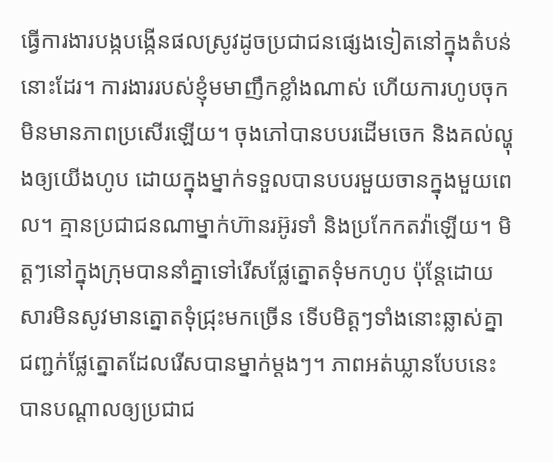ធ្វើការងារបង្កបង្កើនផលស្រូវដូចប្រជាជនផ្សេងទៀតនៅក្នុងតំបន់នោះដែរ។ ការងាររបស់ខ្ញុំមមាញឹកខ្លាំងណាស់ ហើយការហូបចុកមិនមានភាពប្រសើរឡើយ។ ចុងភៅបានបបរដើមចេក និងគល់ល្ហុងឲ្យយើងហូប ដោយក្នុងម្នាក់ទទួលបានបបរមួយចានក្នុងមួយពេល។ គ្មានប្រជាជនណាម្នាក់ហ៊ានរអ៊ូរទាំ និងប្រកែកតវ៉ាឡើយ។ មិត្ដៗនៅក្នុងក្រុមបាននាំគ្នាទៅរើសផ្លែត្នោតទុំមកហូប ប៉ុន្ដែដោយសារមិនសូវមានត្នោតទុំជ្រុះមកច្រើន ទើបមិត្ដៗទាំងនោះឆ្លាស់គ្នាជញ្ជក់ផ្លែត្នោតដែលរើសបានម្នាក់ម្ដងៗ។ ភាពអត់ឃ្លានបែបនេះបានបណ្ដាលឲ្យប្រជាជ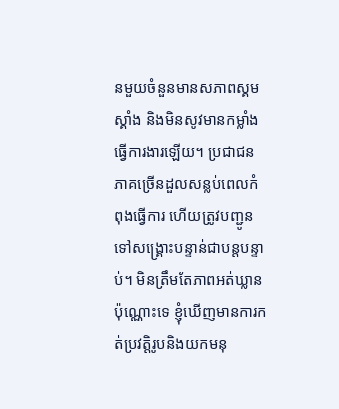នមួយចំនួនមានសភាពស្គមស្គាំង និងមិនសូវមានកម្លាំងធ្វើការងារឡើយ។ ប្រជាជនភាគច្រើនដួលសន្លប់ពេលកំពុងធ្វើការ ហើយត្រូវបញ្ជូនទៅសង្គ្រោះបន្ទាន់ជាបន្ដបន្ទាប់។ មិនត្រឹមតែភាពអត់ឃ្លានប៉ុណ្ណោះទេ ខ្ញុំឃើញមានការកត់ប្រវត្ដិរូបនិងយកមនុ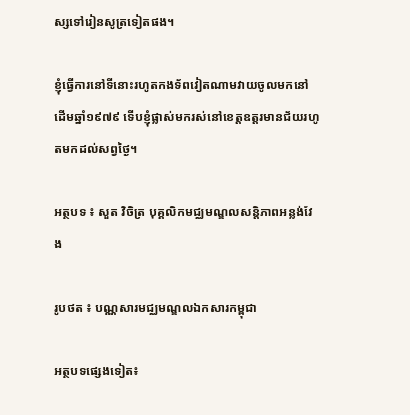ស្សទៅរៀនសូត្រទៀតផង។

ខ្ញុំធ្វើការនៅទីនោះរហូតកងទ័ពវៀតណាមវាយចូលមកនៅដើមឆ្នាំ១៩៧៩ ទើបខ្ញុំផ្លាស់មករស់នៅខេត្តឧត្តរមានជ័យរហូតមកដល់សព្វថ្ងៃ។

អត្ថបទ ៖ សួត វិចិត្រ បុគ្គលិកមជ្ឈមណ្ឌលសន្តិភាពអន្លង់វែង

រូបថត ៖ បណ្ណសារមជ្ឈមណ្ឌលឯកសារកម្ពុជា

អត្ថបទផ្សេងទៀត៖